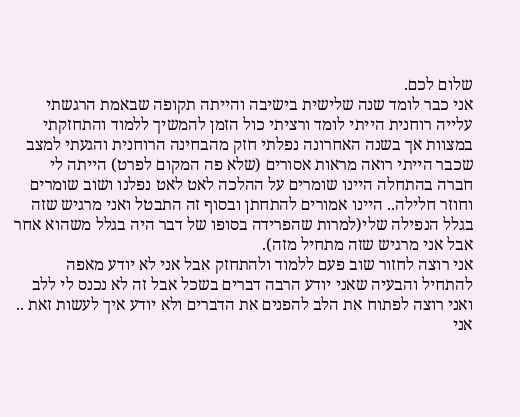שלום לכם.
אני כבר לומד שנה שלישית בישיבה והייתה תקופה שבאמת הרגשתי עלייה רוחנית הייתי לומד ורציתי כול הזמן להמשיך ללמוד והתחזקתי במצוות אך בשנה האחרונה נפלתי חזק מהבחינה הרוחנית והגעתי למצב שכבר הייתי רואה מראות אסורים (שלא פה המקום לפרט) הייתה לי חברה בהתחלה היינו שומרים על ההלכה לאט לאט נפלנו ושוב שומרים וחוזר חלילה.. היינו אמורים להתחתן ובסוף זה התבטל ואני מרגיש שזה בגלל הנפילה שלי(למרות שהפרידה בסופו של דבר היה בגלל משהוא אחר אבל אני מרגיש שזה מתחיל מזה).
אני רוצה לחזור שוב פעם ללמוד ולהתחזק אבל אני לא יודע מאפה להתחיל והבעיה שאני יודע הרבה דברים בשכל אבל זה לא נכנס לי ללב ואני רוצה לפתוח את הלב להפנים את הדברים ולא יודע איך לעשות זאת ..
אני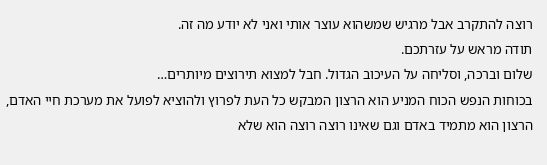רוצה להתקרב אבל מרגיש שמשהוא עוצר אותי ואני לא יודע מה זה.
תודה מראש על עזרתכם.
שלום וברכה, וסליחה על העיכוב הגדול. חבל למצוא תירוצים מיותרים…
בכוחות הנפש הכוח המניע הוא הרצון המבקש כל העת לפרוץ ולהוציא לפועל את מערכת חיי האדם, הרצון הוא מתמיד באדם וגם שאינו רוצה רוצה הוא שלא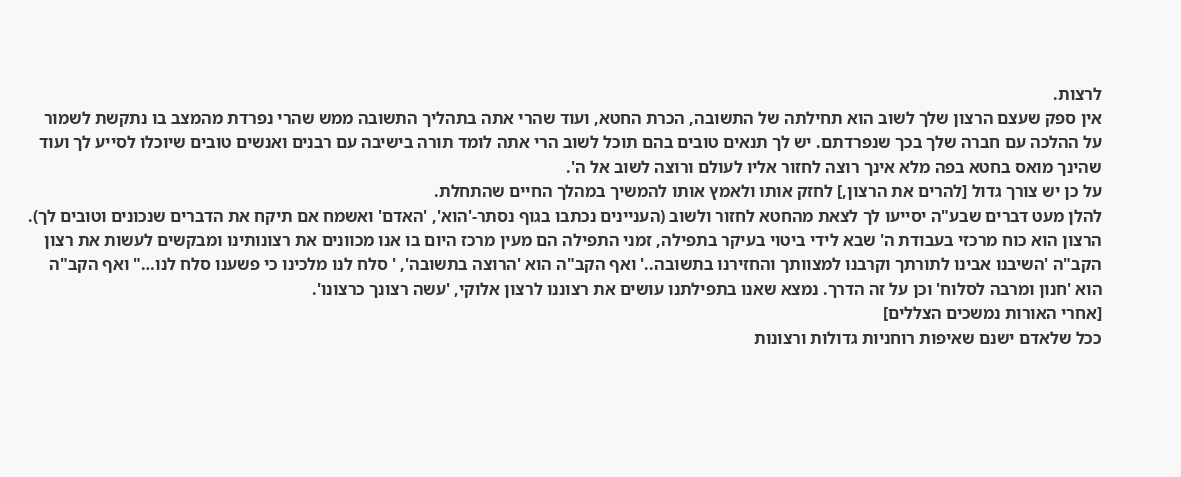לרצות.
אין ספק שעצם הרצון שלך לשוב הוא תחילתה של התשובה, הכרת החטא, ועוד שהרי אתה בתהליך התשובה ממש שהרי נפרדת מהמצב בו נתקשת לשמור על ההלכה עם חברה שלך בכך שנפרדתם. יש לך תנאים טובים בהם תוכל לשוב הרי אתה לומד תורה בישיבה עם רבנים ואנשים טובים שיוכלו לסייע לך ועוד שהינך מואס בחטא בפה מלא אינך רוצה לחזור אליו לעולם ורוצה לשוב אל ה'.
על כן יש צורך גדול [להרים את הרצון,] לחזק אותו ולאמץ אותו להמשיך במהלך החיים שהתחלת.
להלן מעט דברים שבע"ה יסייעו לך לצאת מהחטא לחזור ולשוב (העניינים נכתבו בגוף נסתר-'הוא', 'האדם' ואשמח אם תיקח את הדברים שנכונים וטובים לך).
הרצון הוא כוח מרכזי בעבודת ה' שבא לידי ביטוי בעיקר בתפילה, זמני התפילה הם מעין מרכז היום בו אנו מכוונים את רצונותינו ומבקשים לעשות את רצון הקב"ה 'השיבנו אבינו לתורתך וקרבנו למצוותך והחזירנו בתשובה..' ואף הקב"ה הוא 'הרוצה בתשובה', ' סלח לנו מלכינו כי פשענו סלח לנו…" ואף הקב"ה הוא 'חנון ומרבה לסלוח' וכן על זה הדרך. נמצא שאנו בתפילתנו עושים את רצוננו לרצון אלוקי, 'עשה רצונך כרצונו'.
[אחרי האורות נמשכים הצללים]
ככל שלאדם ישנם שאיפות רוחניות גדולות ורצונות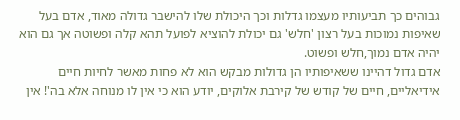גבוהים כך תביעותיו מעצמו גדלות וכך היכולת שלו להישבר גדולה מאוד, אדם בעל שאיפות נמוכות בעל רצון 'חלש' גם יכולת להוציא לפועל תהא קלה ופשוטה אך גם הוא יהיה אדם נמוך,חלש ופשוט.
אדם גדול דהיינו ששאיפותיו הן גדולות מבקש הוא לא פחות מאשר לחיות חיים אידיאליים, חיים של קודש של קירבת אלוקים, יודע הוא כי אין לו מנוחה אלא בה'! אין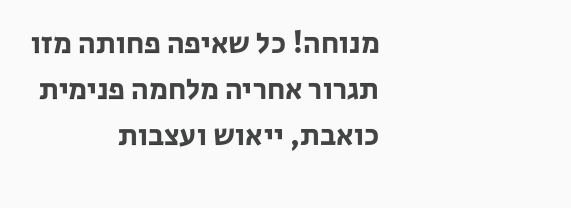מנוחה! כל שאיפה פחותה מזו תגרור אחריה מלחמה פנימית כואבת, ייאוש ועצבות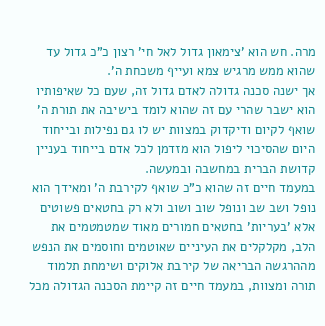מרה. חש הוא 'צימאון גדול לאל חי' רצון כ"כ גדול עד שהוא ממש מרגיש צמא ועייף משכחת ה'.
אך ישנה סכנה גדולה לאדם גדול זה, שעם כל שאיפותיו הוא ישבר שהרי עם זה שהוא לומד בישיבה את תורת ה' שואף לקיום ודיקדוק במצוות יש לו גם נפילות ובייחוד היום שהסיכוי ליפול הוא מזדמן לכל אדם בייחוד בעניין קדושת הברית במחשבה ובמעשה.
במעמד חיים זה שהוא כ"כ שואף לקירבת ה' ומאידך הוא נופל ושב שב ונופל שוב ושוב ולא רק בחטאים פשוטים אלא 'בעריות' בחטאים חמורים מאוד שמטמטמים את הלב, מקלקלים את העיניים שאוטמים וחוסמים את הנפש מההרגשה הבריאה של קירבת אלוקים ושימחת תלמוד תורה ומצוות, במעמד חיים זה קיימת הסכנה הגדולה מכל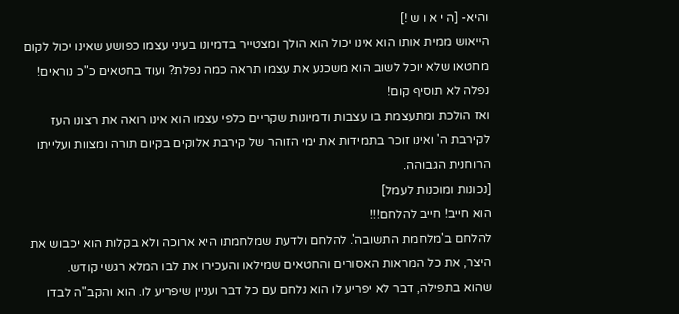והיא- [ה י א ו ש !]
הייאוש ממית אותו הוא אינו יכול הוא הולך ומצטייר בדמיונו בעיני עצמו כפושע שאינו יכול לקום מחטאו שלא יוכל לשוב הוא משכנע את עצמו תראה כמה נפלת? ועוד בחטאים כ"כ נוראים! נפלה לא תוסיף קום!
ואז הולכת ומתעצמת בו עצבות ודמיונות שקריים כלפי עצמו הוא אינו רואה את רצונו העז לקירבת ה' ואינו זוכר בתמידות את ימי הזוהר של קירבת אלוקים בקיום תורה ומצוות ועלייתו הרוחנית הגבוהה.
[נכונות ומוכנות לעמל]
הוא חייב! חייב להלחם!!!
להלחם ב'מלחמת התשובה'. להלחם ולדעת שמלחמתו היא ארוכה ולא בקלות הוא יכבוש את היצר, את כל המראות האסורים והחטאים שמילאו והעכירו את לבו המלא רגשי קודש.
שהוא בתפילה, דבר לא יפריע לו הוא נלחם עם כל דבר ועניין שיפריע לו. הוא והקב"ה לבדו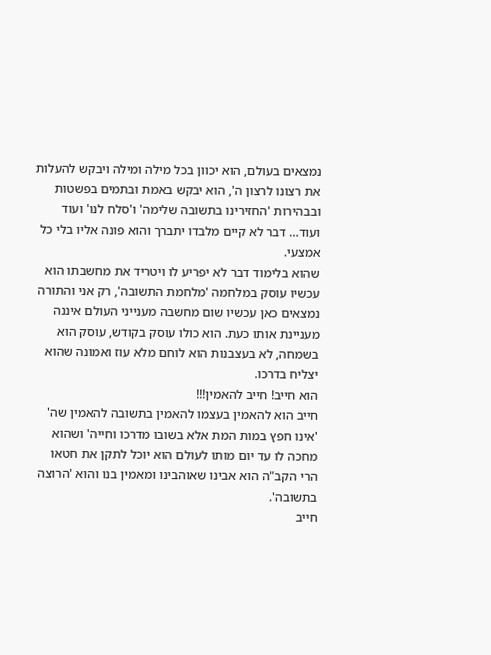נמצאים בעולם, הוא יכוון בכל מילה ומילה ויבקש להעלות את רצונו לרצון ה', הוא יבקש באמת ובתמים בפשטות ובבהירות 'החזירינו בתשובה שלימה' ו'סלח לנו' ועוד ועוד… דבר לא קיים מלבדו יתברך והוא פונה אליו בלי כל אמצעי.
שהוא בלימוד דבר לא יפריע לו ויטריד את מחשבתו הוא עכשיו עוסק במלחמה 'מלחמת התשובה', רק אני והתורה נמצאים כאן עכשיו שום מחשבה מענייני העולם איננה מעניינת אותו כעת. הוא כולו עוסק בקודש, עוסק הוא בשמחה, לא בעצבנות הוא לוחם מלא עוז ואמונה שהוא יצליח בדרכו.
הוא חייב! חייב להאמין!!!
חייב הוא להאמין בעצמו להאמין בתשובה להאמין שה' 'אינו חפץ במות המת אלא בשובו מדרכו וחייה' ושהוא מחכה לו עד יום מותו לעולם הוא יוכל לתקן את חטאו הרי הקב"ה הוא אבינו שאוהבינו ומאמין בנו והוא 'הרוצה בתשובה'.
חייב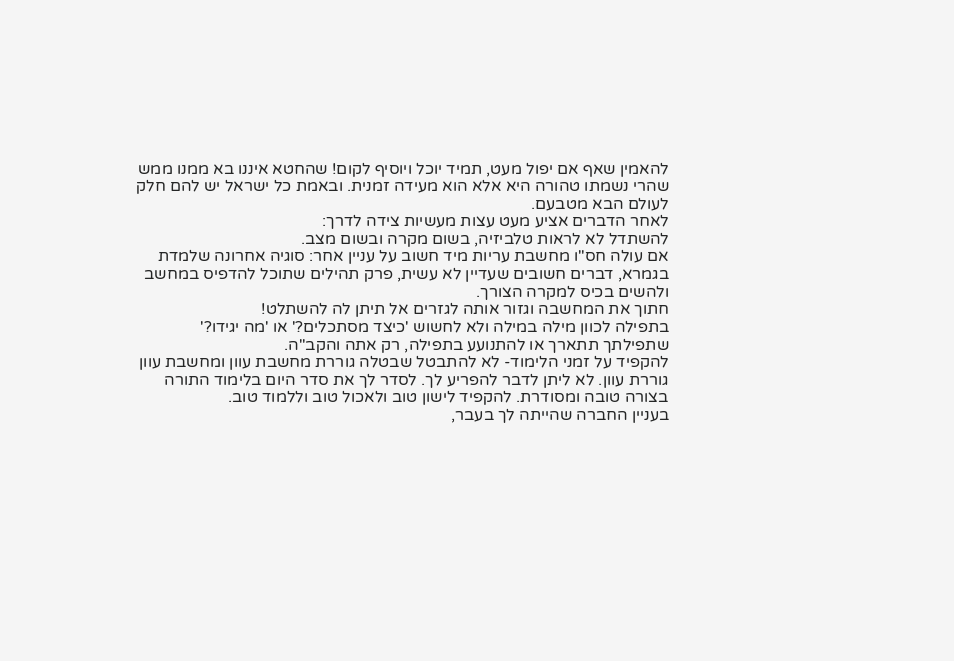להאמין שאף אם יפול מעט, תמיד יוכל ויוסיף לקום! שהחטא איננו בא ממנו ממש שהרי נשמתו טהורה היא אלא הוא מעידה זמנית. ובאמת כל ישראל יש להם חלק לעולם הבא מטבעם.
לאחר הדברים אציע מעט עצות מעשיות צידה לדרך:
להשתדל לא לראות טלביזיה, בשום מקרה ובשום מצב.
אם עולה חס"ו מחשבת עריות מיד חשוב על עניין אחר: סוגיה אחרונה שלמדת בגמרא, דברים חשובים שעדיין לא עשית, פרק תהילים שתוכל להדפיס במחשב ולהשים בכיס למקרה הצורך.
חתוך את המחשבה וגזור אותה לגזרים אל תיתן לה להשתלט!
בתפילה לכוון מילה במילה ולא לחשוש 'כיצד מסתכלים?' או 'מה יגידו?' שתפילתך תתארך או להתנועע בתפילה, רק אתה והקב"ה.
להקפיד על זמני הלימוד- לא להתבטל שבטלה גוררת מחשבת עוון ומחשבת עוון גוררת עוון. לא ליתן לדבר להפריע לך. לסדר לך את סדר היום בלימוד התורה בצורה טובה ומסודרת. להקפיד לישון טוב ולאכול טוב וללמוד טוב.
בעניין החברה שהייתה לך בעבר,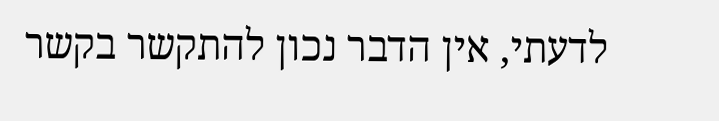לדעתי, אין הדבר נכון להתקשר בקשר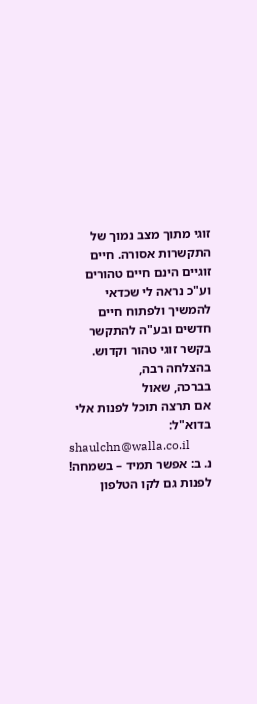זוגי מתוך מצב נמוך של התקשרות אסורה. חיים זוגיים הינם חיים טהורים וע"כ נראה לי שכדאי להמשיך ולפתוח חיים חדשים ובע"ה להתקשר בקשר זוגי טהור וקדוש.
בהצלחה רבה,
בברכה, שאול
אם תרצה תוכל לפנות אלי בדוא"ל:
shaulchn@walla.co.il
נ. ב: אפשר תמיד – בשמחה! לפנות גם לקו הטלפון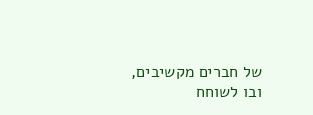של חברים מקשיבים, ובו לשוחח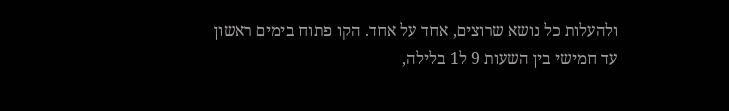ולהעלות כל נושא שרוצים, אחד על אחד. הקו פתוח בימים ראשון עד חמישי בין השעות 9 ל1 בלילה,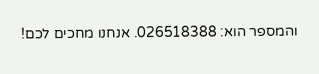והמספר הוא: 026518388. אנחנו מחכים לכם!